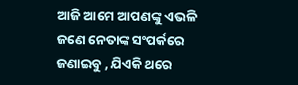ଆଜି ଆମେ ଆପଣଙ୍କୁ ଏଭଳି ଜଣେ ନେତାଙ୍କ ସଂପର୍କରେ ଜଣାଇବୁ , ଯିଏକି ଥରେ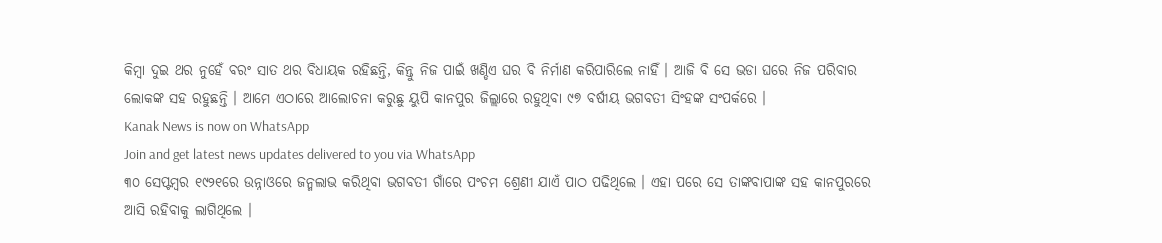କିମ୍ବା ଦୁଇ ଥର ନୁହେଁ ବରଂ ସାତ ଥର ବିଧାୟକ ରହିଛନ୍ତି, କିନ୍ତୁ ନିଜ ପାଇଁ ଖଣ୍ଡିଏ ଘର ବି ନିର୍ମାଣ କରିପାରିଲେ ନାହିଁ । ଆଜି ବି ସେ ଭଡା ଘରେ ନିଜ ପରିବାର ଲୋକଙ୍କ ସହ ରହୁଛନ୍ତି । ଆମେ ଏଠାରେ ଆଲୋଚନା କରୁଛୁ ୟୁପି କାନପୁର ଜିଲ୍ଲାରେ ରହୁଥିବା ୯୭ ବର୍ଷୀୟ ଭଗବତୀ ସିଂହଙ୍କ ସଂପର୍କରେ ।
Kanak News is now on WhatsApp
Join and get latest news updates delivered to you via WhatsApp
୩୦ ସେପ୍ଟମ୍ବର ୧୯୨୧ରେ ଉନ୍ନାଓରେ ଜନ୍ମଲାଭ କରିଥିବା ଭଗବତୀ ଗାଁରେ ପଂଚମ ଶ୍ରେଣୀ ଯାଏଁ ପାଠ ପଢିଥିଲେ । ଏହା ପରେ ସେ ତାଙ୍କବାପାଙ୍କ ସହ କାନପୁରରେ ଆସି ରହିବାକୁ ଲାଗିଥିଲେ ।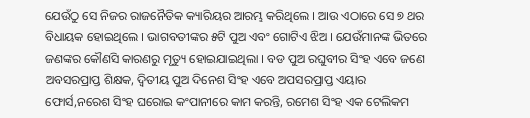ଯେଉଁଠୁ ସେ ନିଜର ରାଜନୈତିକ କ୍ୟାରିୟର ଆରମ୍ଭ କରିଥିଲେ । ଆଉ ଏଠାରେ ସେ ୭ ଥର ବିଧାୟକ ହୋଇଥିଲେ । ଭାଗବତୀଙ୍କର ୫ଟି ପୁଅ ଏବଂ ଗୋଟିଏ ଝିଅ । ଯେଉଁମାନଙ୍କ ଭିତରେ ଜଣଙ୍କର କୌଣସି କାରଣରୁ ମୃତ୍ୟୁ ହୋଇଯାଇଥିଲା । ବଡ ପୁଅ ରଘୁବୀର ସିଂହ ଏବେ ଜଣେ ଅବସରପ୍ରାପ୍ତ ଶିକ୍ଷକ, ଦ୍ୱିତୀୟ ପୁଅ ଦିନେଶ ସିଂହ ଏବେ ଅପସରପ୍ରାପ୍ତ ଏୟାର ଫୋର୍ସ,ନରେଶ ସିଂହ ଘରୋଇ କଂପାନୀରେ କାମ କରନ୍ତି, ରମେଶ ସିଂହ ଏକ ଟେଲିକମ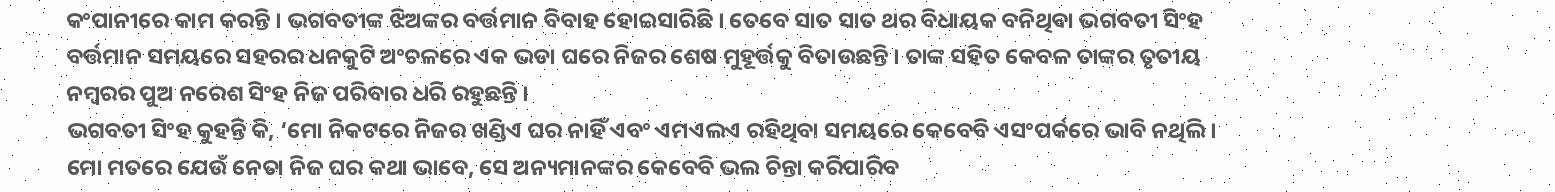କଂପାନୀରେ କାମ କରନ୍ତି । ଭଗବତୀଙ୍କ ଝିଅଙ୍କର ବର୍ତ୍ତମାନ ବିବାହ ହୋଇସାରିଛି । ତେବେ ସାତ ସାତ ଥର ବିଧାୟକ ବନିଥିବା ଭଗବତୀ ସିଂହ ବର୍ତ୍ତମାନ ସମୟରେ ସହରର ଧନକୁଟି ଅଂଚଳରେ ଏକ ଭଡା ଘରେ ନିଜର ଶେଷ ମୁହୂର୍ତ୍ତକୁ ବିତାଉଛନ୍ତି । ତାଙ୍କ ସହିତ କେବଳ ତାଙ୍କର ତୃତୀୟ ନମ୍ବରର ପୁଅ ନରେଶ ସିଂହ ନିଜ ପରିବାର ଧରି ରହୁଛନ୍ତି ।
ଭଗବତୀ ସିଂହ କୁହନ୍ତି କି, ‘ମୋ ନିକଟରେ ନିଜର ଖଣ୍ଡିଏ ଘର ନାହିଁ ଏବଂ ଏମଏଲଏ ରହିଥିବା ସମୟରେ କେବେବି ଏସଂପର୍କରେ ଭାବି ନଥିଲି । ମୋ ମତରେ ଯେଉଁ ନେତା ନିଜ ଘର କଥା ଭାବେ, ସେ ଅନ୍ୟମାନଙ୍କର କେବେବି ଭଲ ଚିନ୍ତା କରିପାରିବ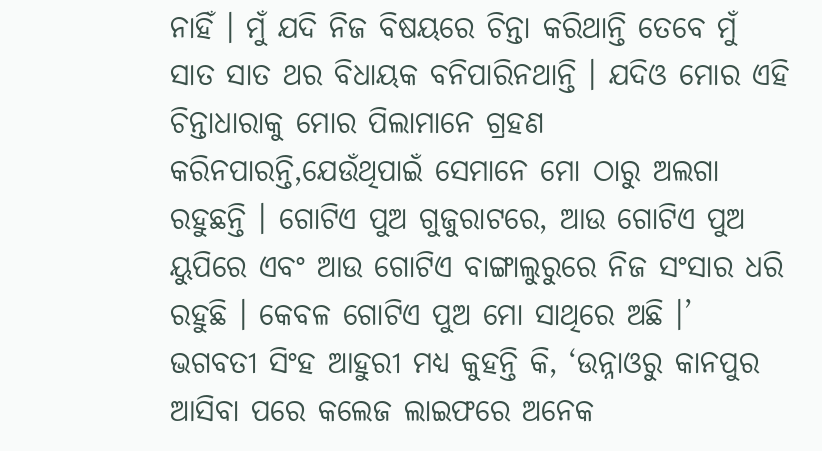ନାହିଁ । ମୁଁ ଯଦି ନିଜ ବିଷୟରେ ଚିନ୍ତା କରିଥାନ୍ତି ତେବେ ମୁଁ ସାତ ସାତ ଥର ବିଧାୟକ ବନିପାରିନଥାନ୍ତି । ଯଦିଓ ମୋର ଏହି ଚିନ୍ତାଧାରାକୁ ମୋର ପିଲାମାନେ ଗ୍ରହଣ କରିନପାରନ୍ତି,ଯେଉଁଥିପାଇଁ ସେମାନେ ମୋ ଠାରୁ ଅଲଗା ରହୁଛନ୍ତି । ଗୋଟିଏ ପୁଅ ଗୁଜୁରାଟରେ, ଆଉ ଗୋଟିଏ ପୁଅ ୟୁପିରେ ଏବଂ ଆଉ ଗୋଟିଏ ବାଙ୍ଗାଲୁରୁରେ ନିଜ ସଂସାର ଧରି ରହୁଛି । କେବଳ ଗୋଟିଏ ପୁଅ ମୋ ସାଥିରେ ଅଛି ।’
ଭଗବତୀ ସିଂହ ଆହୁରୀ ମଧ୍ୟ କୁହନ୍ତି କି, ‘ଉନ୍ନାଓରୁ କାନପୁର ଆସିବା ପରେ କଲେଜ ଲାଇଫରେ ଅନେକ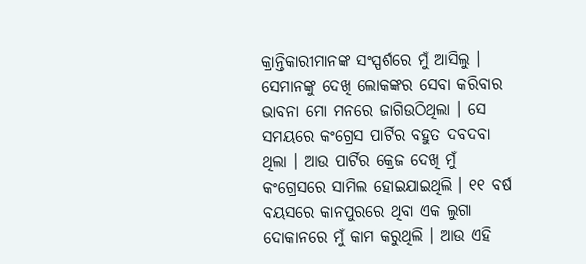କ୍ରାନ୍ତିକାରୀମାନଙ୍କ ସଂସ୍ପର୍ଶରେ ମୁଁ ଆସିଲୁ । ସେମାନଙ୍କୁ ଦେଖି ଲୋକଙ୍କର ସେବା କରିବାର ଭାବନା ମୋ ମନରେ ଜାଗିଉଠିଥିଲା । ସେ ସମୟରେ କଂଗ୍ରେସ ପାର୍ଟିର ବହୁତ ଦବଦବା ଥିଲା । ଆଉ ପାର୍ଟିର କ୍ରେଜ ଦେଖି ମୁଁ କଂଗ୍ରେସରେ ସାମିଲ ହୋଇଯାଇଥିଲି । ୧୧ ବର୍ଷ ବୟସରେ କାନପୁରରେ ଥିବା ଏକ ଲୁଗା ଦୋକାନରେ ମୁଁ କାମ କରୁଥିଲି । ଆଉ ଏହି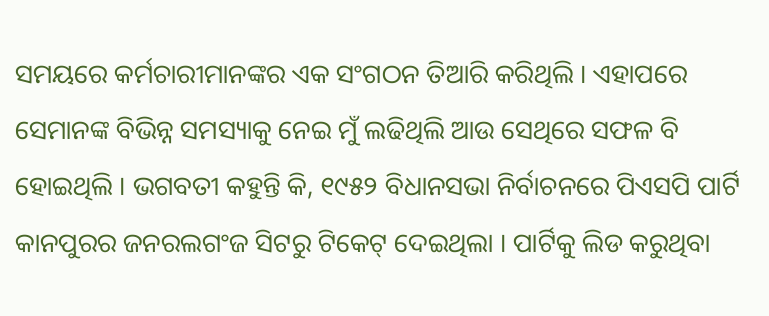ସମୟରେ କର୍ମଚାରୀମାନଙ୍କର ଏକ ସଂଗଠନ ତିଆରି କରିଥିଲି । ଏହାପରେ ସେମାନଙ୍କ ବିଭିନ୍ନ ସମସ୍ୟାକୁ ନେଇ ମୁଁ ଲଢିଥିଲି ଆଉ ସେଥିରେ ସଫଳ ବି ହୋଇଥିଲି । ଭଗବତୀ କହୁନ୍ତି କି, ୧୯୫୨ ବିଧାନସଭା ନିର୍ବାଚନରେ ପିଏସପି ପାର୍ଟି କାନପୁରର ଜନରଲଗଂଜ ସିଟରୁ ଟିକେଟ୍ ଦେଇଥିଲା । ପାର୍ଟିକୁ ଲିଡ କରୁଥିବା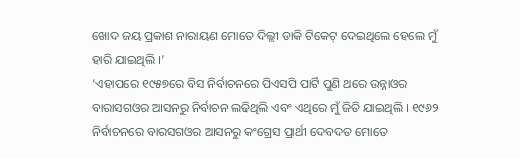ଖୋଦ ଜୟ ପ୍ରକାଶ ନାରାୟଣ ମୋତେ ଦିଲ୍ଲୀ ଡାକି ଟିକେଟ୍ ଦେଇଥିଲେ ହେଲେ ମୁଁ ହାରି ଯାଇଥିଲି ।’
‘ଏହାପରେ ୧୯୫୭ରେ ବିସ ନିର୍ବାଚନରେ ପିଏସପି ପାର୍ଟି ପୁଣି ଥରେ ଉନ୍ନାଓର ବାରାସଗଓର ଆସନରୁ ନିର୍ବାଚନ ଲଢିଥିଲି ଏବଂ ଏଥିରେ ମୁଁ ଜିତି ଯାଇଥିଲି । ୧୯୬୨ ନିର୍ବାଚନରେ ବାରସଗଓର ଆସନରୁ କଂଗ୍ରେସ ପ୍ରାର୍ଥୀ ଦେବଦତ ମୋତେ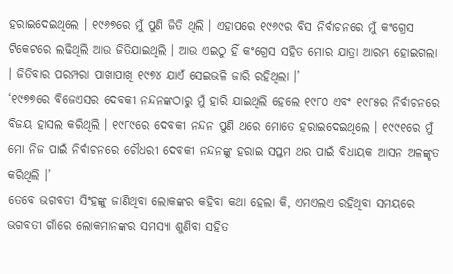ହରାଇଦେଇଥିଲେ । ୧୯୬୭ରେ ମୁଁ ପୁଣି ଜିତି ଥିଲି । ଏହାପରେ ୧୯୬୯ର ବିସ ନିର୍ବାଚନରେ ମୁଁ କଂଗ୍ରେସ ଟିକେଟରେ ଲଢିଥିଲି ଆଉ ଜିତିଯାଇଥିଲି । ଆଉ ଏଇଠୁ ହିଁ କଂଗ୍ରେସ ସହିତ ମୋର ଯାତ୍ରା ଆରମ୍ଭ ହୋଇଗଲା । ଜିତିବାର ପରମ୍ପରା ପାଖାପାଖି ୧୯୭୪ ଯାଏଁ ସେଇଭଳି ଜାରି ରହିଥିଲା ।’
‘୧୯୭୭ରେ ବିଜେଏସର ଦେବକୀ ନନ୍ଦନଙ୍କଠାରୁ ମୁଁ ହାରି ଯାଇଥିଲି ହେଲେ ୧୯୮୦ ଏବଂ ୧୯୮୫ର ନିର୍ବାଚନରେ ବିଜୟ ହାସଲ କରିଥିଲି । ୧୯୮୯ରେ ଦେବକୀ ନନ୍ଦନ ପୁଣି ଥରେ ମୋତେ ହରାଇଦେଇଥିଲେ । ୧୯୯୧ରେ ମୁଁ ମୋ ନିଜ ପାଇଁ ନିର୍ବାଚନରେ ଚୌଧରୀ ଦେବକୀ ନନ୍ଦନଙ୍କୁ ହରାଇ ସପ୍ତମ ଥର ପାଇଁ ବିଧାୟକ ଆସନ ଅଳଙ୍କୃତ କରିଥିଲି ।’
ତେବେ ଭଗବତୀ ସିଂହଙ୍କୁ ଜାଣିଥିବା ଲୋକଙ୍କର କହିବା କଥା ହେଲା କି, ଏମଏଲଏ ରହିଥିବା ସମୟରେ ଭଗବତୀ ଗାଁରେ ଲୋକମାନଙ୍କର ସମସ୍ୟା ଶୁଣିବା ସହିତ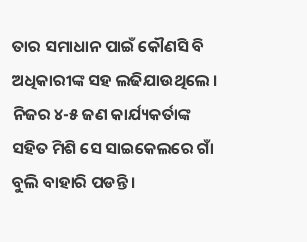ତାର ସମାଧାନ ପାଇଁ କୌଣସି ବି ଅଧିକାରୀଙ୍କ ସହ ଲଢିଯାଉଥିଲେ । ନିଜର ୪-୫ ଜଣ କାର୍ଯ୍ୟକର୍ତାଙ୍କ ସହିତ ମିଶି ସେ ସାଇକେଲରେ ଗାଁ ବୁଲି ବାହାରି ପଡନ୍ତି ।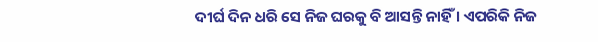ଦୀର୍ଘ ଦିନ ଧରି ସେ ନିଜ ଘରକୁ ବି ଆସନ୍ତି ନାହିଁ । ଏପରିକି ନିଜ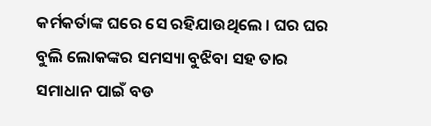କର୍ମକର୍ତାଙ୍କ ଘରେ ସେ ରହିଯାଉଥିଲେ । ଘର ଘର ବୁଲି ଲୋକଙ୍କର ସମସ୍ୟା ବୁଝିବା ସହ ତାର ସମାଧାନ ପାଇଁ ବଡ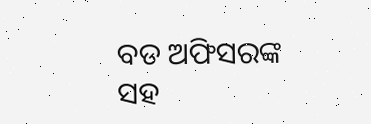ବଡ ଅଫିସରଙ୍କ ସହ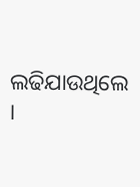ଲଢିଯାଉଥିଲେ ।